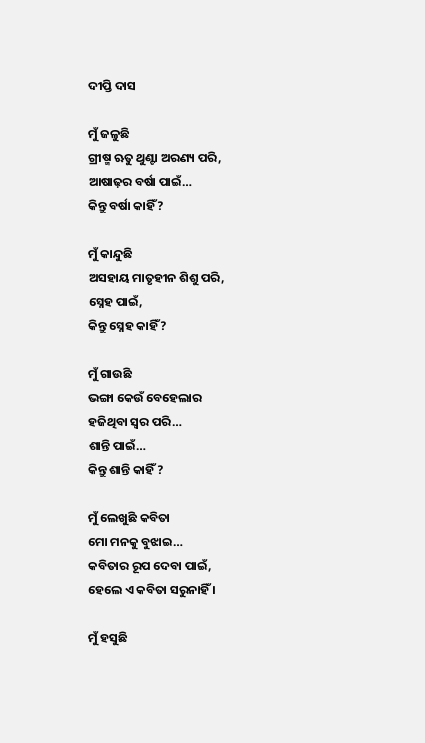ଦୀପ୍ତି ଦାସ

ମୁଁ ଜଳୁଛି
ଗ୍ରୀଷ୍ମ ଋତୁ ଥୁଣ୍ଟା ଅରଣ୍ୟ ପରି,
ଆଷାଢ଼ର ବର୍ଷା ପାଇଁ…
କିନ୍ତୁ ବର୍ଷା କାହିଁ ?

ମୁଁ କାନ୍ଦୁଛି
ଅସହାୟ ମାତୃହୀନ ଶିଶୁ ପରି,
ସ୍ନେହ ପାଇଁ,
କିନ୍ତୁ ସ୍ନେହ କାହିଁ ?

ମୁଁ ଗାଉଛି
ଭଙ୍ଗା କେଉଁ ବେହେଲାର
ହଜିଥିବା ସ୍ୱର ପରି…
ଶାନ୍ତି ପାଇଁ…
କିନ୍ତୁ ଶାନ୍ତି କାହିଁ ?

ମୁଁ ଲେଖୁଛି କବିତା
ମୋ ମନକୁ ବୁଝାଇ…
କବିତାର ରୂପ ଦେବା ପାଇଁ,
ହେଲେ ଏ କବିତା ସରୁନାହିଁ ।

ମୁଁ ହସୁଛି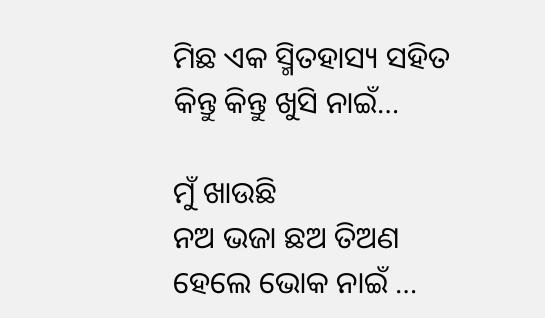ମିଛ ଏକ ସ୍ମିତହାସ୍ୟ ସହିତ
କିନ୍ତୁ କିନ୍ତୁ ଖୁସି ନାଇଁ…

ମୁଁ ଖାଉଛି
ନଅ ଭଜା ଛଅ ତିଅଣ
ହେଲେ ଭୋକ ନାଇଁ …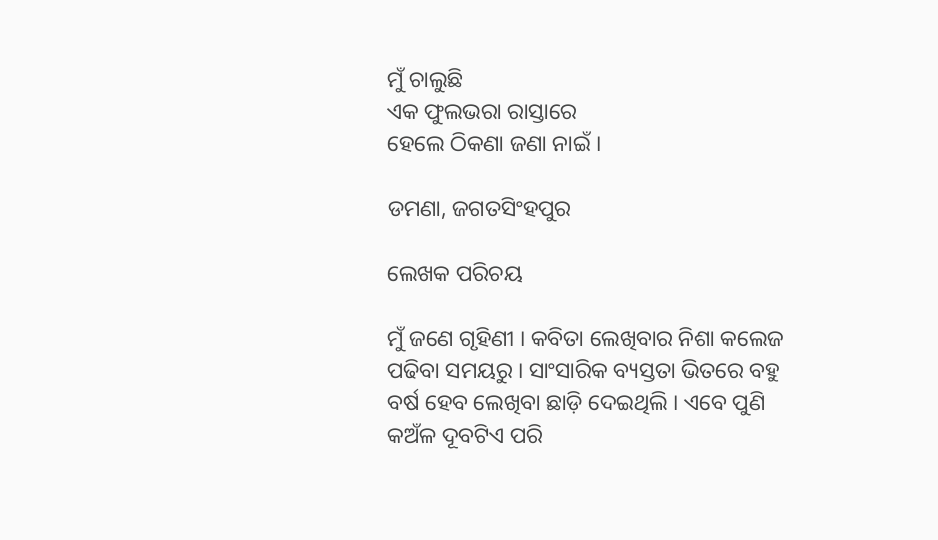ମୁଁ ଚାଲୁଛି
ଏକ ଫୁଲଭରା ରାସ୍ତାରେ
ହେଲେ ଠିକଣା ଜଣା ନାଇଁ ।

ଡମଣା, ଜଗତସିଂହପୁର

ଲେଖକ ପରିଚୟ

ମୁଁ ଜଣେ ଗୃହିଣୀ । କବିତା ଲେଖିବାର ନିଶା କଲେଜ ପଢିବା ସମୟରୁ । ସାଂସାରିକ ବ୍ୟସ୍ତତା ଭିତରେ ବହୁ ବର୍ଷ ହେବ ଲେଖିବା ଛାଡ଼ି ଦେଇଥିଲି । ଏବେ ପୁଣି କଅଁଳ ଦୂବଟିଏ ପରି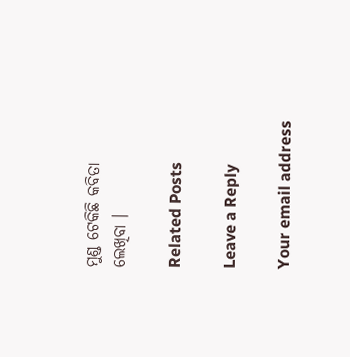ମୁଣ୍ଡ ଟେକିଛି କବିତା ଲେଖିବା ।

Related Posts

Leave a Reply

Your email address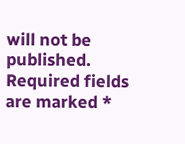will not be published. Required fields are marked *